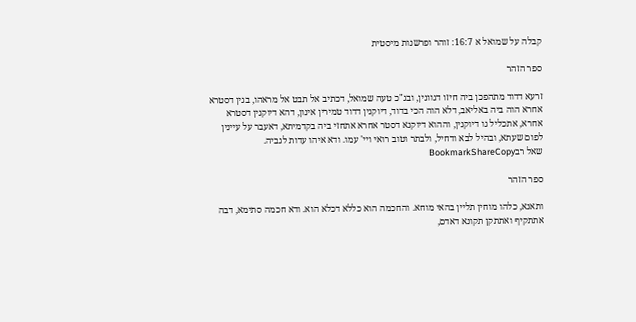קבלה על שמואל א 16:7: זוהר ופרשנות מיסטית

ספר הזהר

זרעא דדוד מתהפכן ביה חיזו דגוונין, ובג"כ טעה שמואל, דכתיב אל תבט אל מראהו, בגין דסטרא אחרא הוה ביה באליאב, דלא הוה הכי בדוד, דיוקנין דדוד טמירין אינון, דהא דיוקנין דסטרא אחרא, אתכליל גו דיוקנין, וההוא דיוקנא דסטר אחרא אתחזי ביה בקדמיתא, דאעבר על עיינין לפום שעתא, ובהיל לבא ודחיל, ולבתר וטוב רואי ויי' עמו. ודא איהו עדות לגביה.
שאל רבBookmarkShareCopy

ספר הזהר

ותאנא, כלהו מוחין תליין בהאי מוחא. והחכמה הוא כללא דכלא הוא. ודא חכמה סתימא, דבה אתתקיף ואתתקן תקונא דאדם,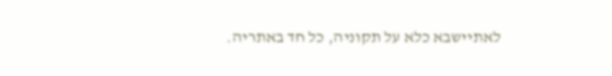לאתיישבא כלא על תקוניה, כל חד באתריה.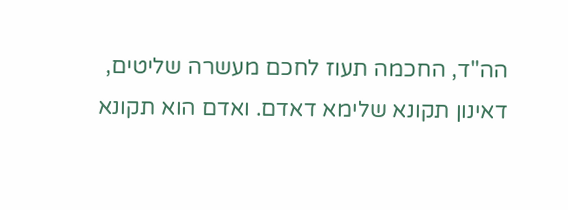הה"ד, החכמה תעוז לחכם מעשרה שליטים, דאינון תקונא שלימא דאדם. ואדם הוא תקונא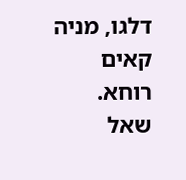דלגו, מניה קאים רוחא.
שאל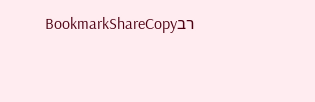רבBookmarkShareCopy